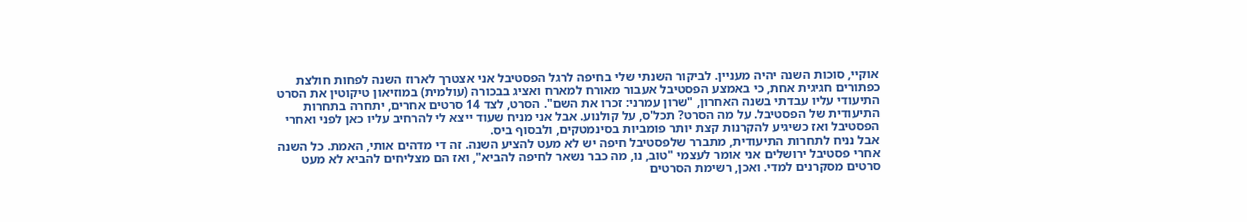אוקיי, סוכות השנה יהיה מעניין. לביקור השנתי שלי בחיפה לרגל הפסטיבל אני אצטרך לארוז השנה לפחות חולצת כפתורים חגיגית אחת, כי באמצע הפסטיבל אעבור מאורח למארח ואציג בבכורה (עולמית) במוזיאון טיקוטין את הסרט התיעודי עליו עבדתי בשנה האחרון, "שרון עמרני: זכרו את השם". הסרט, לצד 14 סרטים אחרים, יתחרה בתחרות התיעודית של הפסטיבל. על מה הסרט? תכל'ס, על קולנוע. אבל אני מניח שעוד ייצא לי להרחיב עליו כאן לפני ואחרי הפסטיבל ואז כשיגיע להקרנות קצת יותר פומביות בסינמטקים, ולבסוף ביס.
אבל נניח לתחרות התיעודית, מתברר שלפסטיבל חיפה יש לא מעט להציע השנה. זה די מדהים אותי, האמת. כל השנה אחרי פסטיבל ירושלים אני אומר לעצמי "טוב, נו, מה כבר נשאר לחיפה להביא", ואז הם מצליחים להביא לא מעט סרטים מסקרנים למדי. ואכן, רשימת הסרטים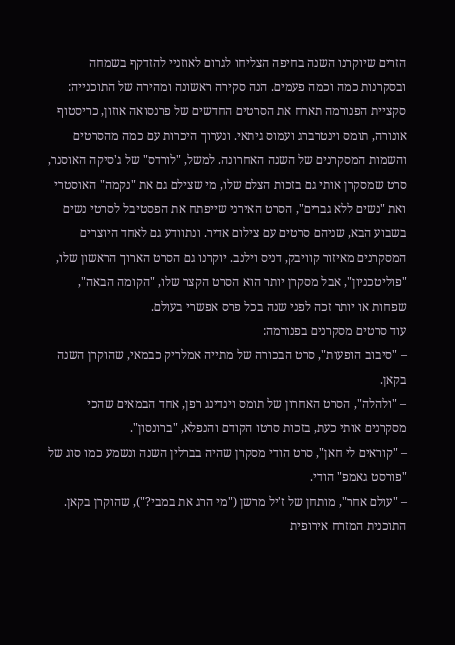הזרים שיוקרנו השנה בחיפה הצליחו לגרום לאוזניי להזדקף בשמחה ובסקרנות כמה וכמה פעמים. הנה סקירה ראשונה ומהירה של התוכנייה:
סקציית הפנורמה תארח את הסרטים החדשים של פרנסואה אוזון, כריסטוף אונורה, תומס וינטרברג ועמוס גיתאי. ונערוך היכרות עם כמה מהסרטים והשמות המסקרנים של השנה האחרונה. למשל, "לורדס" של ג'סיקה האוסנר, סרט שמסקרן אותי גם בזכות הצלם שלו, מי שצילם גם את "נקמה" האוסטרי ואת "נשים ללא גברים", הסרט האירני שייפתח את הפסטיבל לסרטי נשים בשבוע הבא, שניהם סרטים עם צילום אדיר. ונתוודע גם לאחד היוצרים המסקרנים מאיזור קוויבק, דניס וילנב. יוקרנו גם הסרט הארוך הראשון שלו, "פוליטכניון", אבל מסקרן יותר הוא הסרט הקצר שלו, "הקומה הבאה", שפחות או יותר זכה לפני שנה בכל פרס אפשרי בעולם.
עוד סרטים מסקרנים בפנורמה:
– "סיבוב הופעות", סרט הבכורה של מתייה אמלריק כבמאי, שהוקרן השנה בקאן.
– "ולהלה", הסרט האחרון של תומס וינדינג רפן, אחד הבמאים שהכי מסקרנים אותי כעת, בזכות סרטו הקודם והנפלא, "ברונסון".
– "קוראים לי חאן", סרט הודי מסקרן שהיה בברלין השנה ונשמע כמו סוג של "פורסט גאמפ" הודי.
– "עולם אחר", מותחן של ז'יל מרשן ("מי הרג את במבי?"), שהוקרן בקאן.
התוכנית המזרח אירופית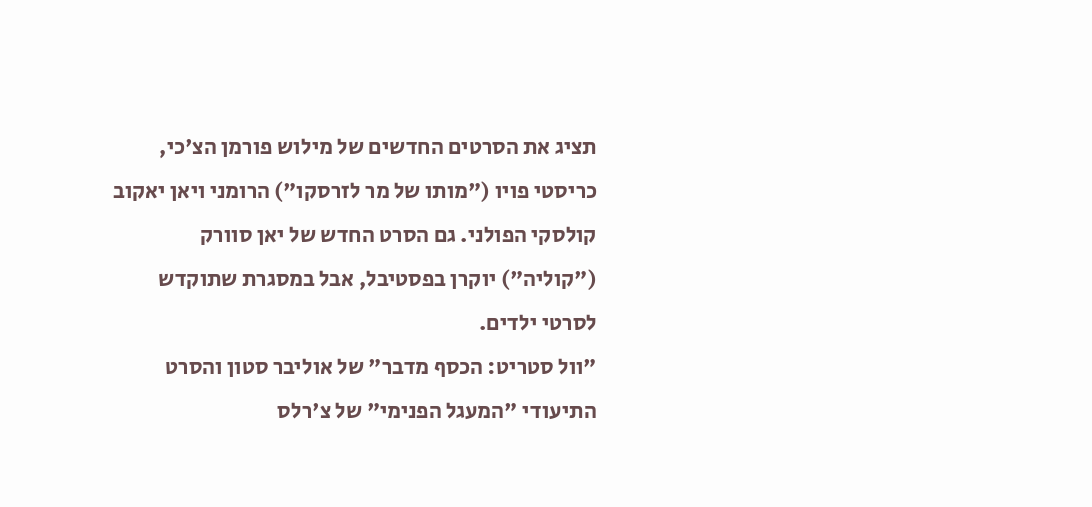תציג את הסרטים החדשים של מילוש פורמן הצ'כי, כריסטי פויו ("מותו של מר לזרסקו") הרומני ויאן יאקוב קולסקי הפולני. גם הסרט החדש של יאן סוורק ("קוליה") יוקרן בפסטיבל, אבל במסגרת שתוקדש לסרטי ילדים.
"וול סטריט: הכסף מדבר" של אוליבר סטון והסרט התיעודי "המעגל הפנימי" של צ'רלס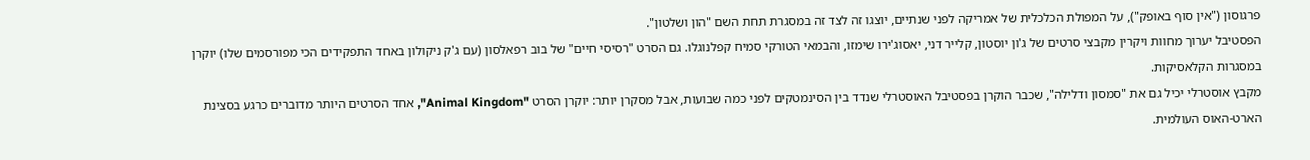פרגוסון ("אין סוף באופק"), על המפולת הכלכלית של אמריקה לפני שנתיים, יוצגו זה לצד זה במסגרת תחת השם "הון ושלטון".
הפסטיבל יערוך מחוות ויקרין מקבצי סרטים של ג'ון יוסטון, קלייר דני, יאסוג'ירו שימזו, והבמאי הטורקי סמיח קפלנוגלו. גם הסרט "רסיסי חיים" של בוב רפאלסון (עם ג'ק ניקולון באחד התפקידים הכי מפורסמים שלו) יוקרן במסגרות הקלאסיקות.
מקבץ אוסטרלי יכיל גם את "סמסון ודלילה", שכבר הוקרן בפסטיבל האוסטרלי שנדד בין הסינמטקים לפני כמה שבועות, אבל מסקרן יותר: יוקרן הסרט "Animal Kingdom", אחד הסרטים היותר מדוברים כרגע בסצינת הארט-האוס העולמית.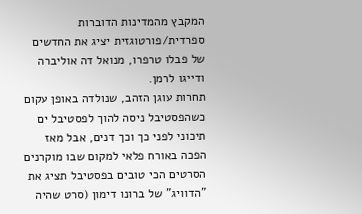המקבץ מהמדינות הדוברות ספרדית/פורטוגזית יציג את החדשים של פבלו טרפרו, מנואל דה אוליברה ודייגו לרמן.
תחרות עוגן הזהב, שנולדה באופן עקום כשהפסטיבל ניסה להוך לפסטיבל ים תיכוני לפני כך וכך דנים, אבל מאז הפכה באורח פלאי למקום שבו מוקרנים הסרטים הכי טובים בפסטיבל תציג את "הדוויג" של ברונו דימון (סרט שהיה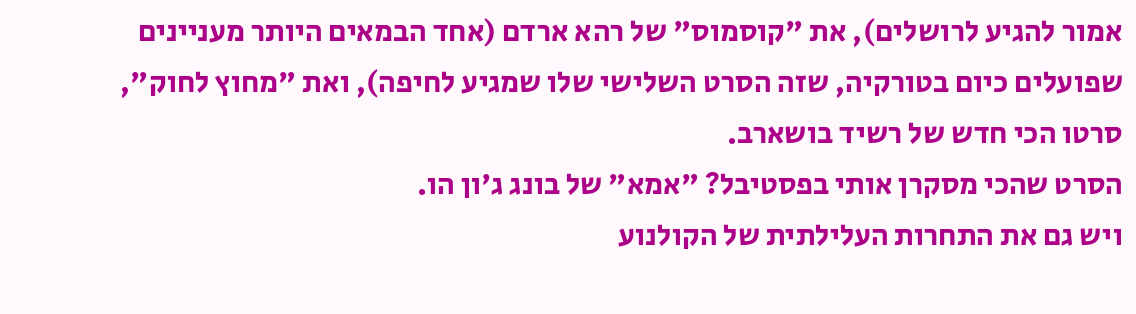אמור להגיע לרושלים), את "קוסמוס" של רהא ארדם (אחד הבמאים היותר מעניינים שפועלים כיום בטורקיה, שזה הסרט השלישי שלו שמגיע לחיפה), ואת "מחוץ לחוק", סרטו הכי חדש של רשיד בושארב.
הסרט שהכי מסקרן אותי בפסטיבל? "אמא" של בונג ג'ון הו.
ויש גם את התחרות העלילתית של הקולנוע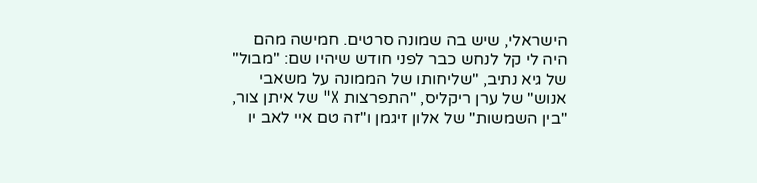הישראלי, שיש בה שמונה סרטים. חמישה מהם היה לי קל לנחש כבר לפני חודש שיהיו שם: "מבול" של גיא נתיב, "שליחותו של הממונה על משאבי אנוש" של ערן ריקליס, "התפרצות X" של איתן צור, "בין השמשות" של אלון זיגמן ו"זה טם איי לאב יו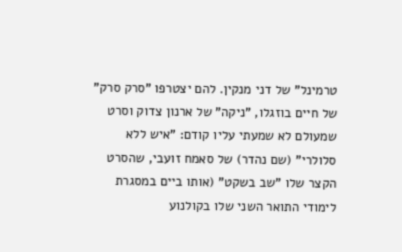טרמינל" של דני מנקין. להם יצטרפו "סרק סרק" של חיים בוזגלו, "ניקה" של ארנון צדוק וסרט שמעולם לא שמעתי עליו קודם: "איש ללא סלולרי" (שם נהדר) של סאמח זועבי, שהסרט הקצר שלו "שב בשקט" (אותו ביים במסגרת לימודי התואר השני שלו בקולנוע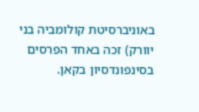באוניברסיטת קולומביה בני יוורק) זכה באחד הפרסים בסינפונדסיון בקאן.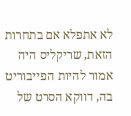לא אתפלא אם בתחרות הזאת, שריקליס היה אמור להיות הפייבוריט בה, דווקא הסרט של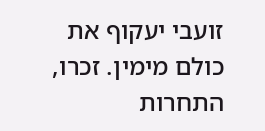זועבי יעקוף את כולם מימין. זכרו, התחרות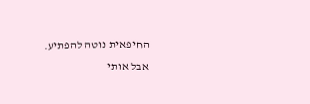החיפאית נוטה להפתיע.
אבל אותי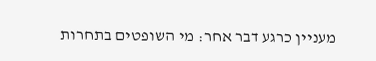מעניין כרגע דבר אחר: מי השופטים בתחרות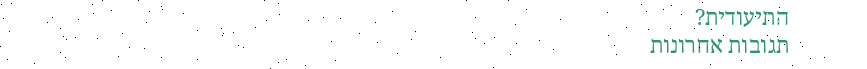התיעודית?
תגובות אחרונות